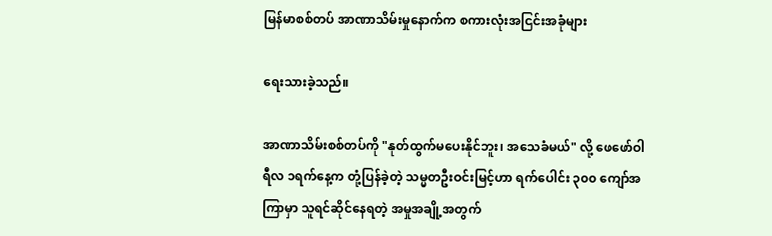မြန်မာစစ်တပ် အာဏာသိမ်းမှုနောက်က စကားလုံးအငြင်းအခုံများ

ရေးသားခဲ့သည်။

အာဏာသိမ်းစစ်တပ်ကို "နုတ်ထွက်မပေးနိုင်ဘူး၊ အသေခံမယ်" လို့ ဖေဖော်ဝါရီလ ၁ရက်နေ့က တုံ့ပြန်ခဲ့တဲ့ သမ္မတဦးဝင်းမြင့်ဟာ ရက်ပေါင်း ၃၀၀ ကျော်အကြာမှာ သူရင်ဆိုင်နေရတဲ့ အမှုအချို့အတွက်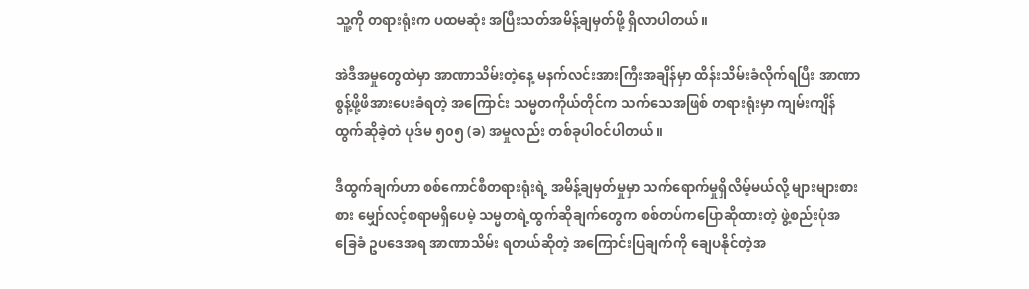သူ့ကို တရားရုံးက ပထမဆုံး အပြီးသတ်အမိန့်ချမှတ်ဖို့ ရှိလာပါတယ်။

အဲဒီအမှုတွေထဲမှာ အာဏာသိမ်းတဲ့နေ့ မနက်လင်းအားကြီးအချိန်မှာ ထိန်းသိမ်းခံလိုက်ရပြီး အာဏာစွန့်ဖို့ဖိအားပေးခံရတဲ့ အကြောင်း သမ္မတကိုယ်တိုင်က သက်သေအဖြစ် တရားရုံးမှာ ကျမ်းကျိန်ထွက်ဆိုခဲ့တဲ ပုဒ်မ ၅၀၅ (ခ) အမှုလည်း တစ်ခုပါဝင်ပါတယ်။

ဒီထွက်ချက်ဟာ စစ်ကောင်စီတရားရုံးရဲ့ အမိန့်ချမှတ်မှုမှာ သက်ရောက်မှုရှိလိမ့်မယ်လို့ များများစားစား မျှော်လင့်စရာမရှိပေမဲ့ သမ္မတရဲ့ထွက်ဆိုချက်တွေက စစ်တပ်ကပြောဆိုထားတဲ့ ဖွဲ့စည်းပုံအခြေခံ ဥပဒေအရ အာဏာသိမ်း ရတယ်ဆိုတဲ့ အကြောင်းပြချက်ကို ချေပနိုင်တဲ့အ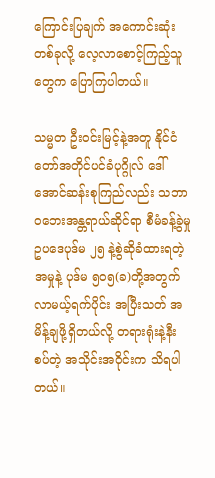ကြောင်းပြချက် အကောင်းဆုံးတစ်ခုလို့ လေ့လာစောင့်ကြည့်သူတွေက ပြောကြပါတယ်။

သမ္မတ ဦးဝင်းမြင့်နဲ့အတူ နိုင်ငံတော်အတိုင်ပင်ခံပုဂ္ဂိုလ် ဒေါ်အောင်ဆန်းစုကြည်လည်း သဘာဝဘေးအန္တရာယ်ဆိုင်ရာ စီမံခန့်ခွဲမှု ဥပဒေပုဒ်မ ၂၅ နဲ့စွဲဆိုခံထားရတဲ့အမှုနဲ့ ပုဒ်မ ၅၀၅(ခ)တို့အတွက် လာမယ့်ရက်ပိုင်း အပြီးသတ် အမိန့်ချဖို့ရှိတယ်လို့ တရားရုံးနဲ့နီးစပ်တဲ့ အသိုင်းအဝိုင်းက သိရပါတယ်။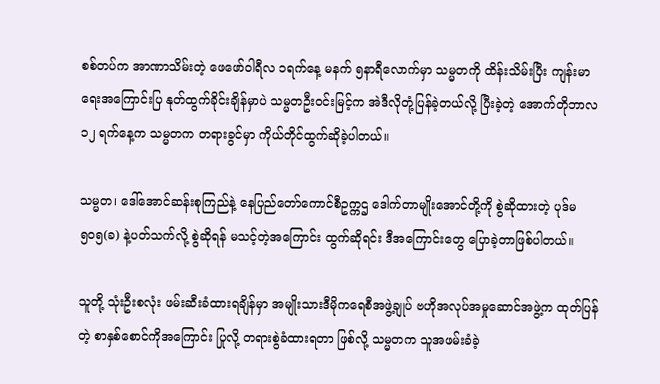စစ်တပ်က အာဏာသိမ်းတဲ့ ဖေဖော်ဝါရီလ ၁ရက်နေ့ မနက် ၅နာရီလောက်မှာ သမ္မတကို ထိန်းသိမ်းပြီး ကျန်းမာရေးအကြောင်းပြ နုတ်ထွက်ခိုင်းချိန်မှာပဲ သမ္မတဦးဝင်းမြင့်က အဲဒီလိုတုံ့ပြန်ခဲ့တယ်လို့ ပြီးခဲ့တဲ့ အောက်တိုဘာလ ၁၂ ရက်နေ့က သမ္မတက တရားခွင်မှာ ကိုယ်တိုင်ထွက်ဆိုခဲ့ပါတယ်။

သမ္မတ၊ ဒေါ်အောင်ဆန်းစုကြည်နဲ့ နေပြည်တော်ကောင်စီဥက္ကဌ ဒေါက်တာမျိုးအောင်တို့ကို စွဲဆိုထားတဲ့ ပုဒ်မ ၅၀၅(ခ) နဲ့ပတ်သက်လို့ စွဲဆိုရန် မသင့်တဲ့အကြောင်း ထွက်ဆိုရင်း ဒီအကြောင်းတွေ ပြောခဲ့တာဖြစ်ပါတယ်။

သူတို့ သုံးဦးစလုံး ဖမ်းဆီးခံထားရချိန်မှာ အမျိုးသားဒီမိုကရေစီအဖွဲ့ချုပ် ဗဟိုအလုပ်အမှုဆောင်အဖွဲ့က ထုတ်ပြန်တဲ့ စာနှစ်စောင်ကိုအကြောင်း ပြုလို့ တရားစွဲခံထားရတာ ဖြစ်လို့ သမ္မတက သူအဖမ်းခံခဲ့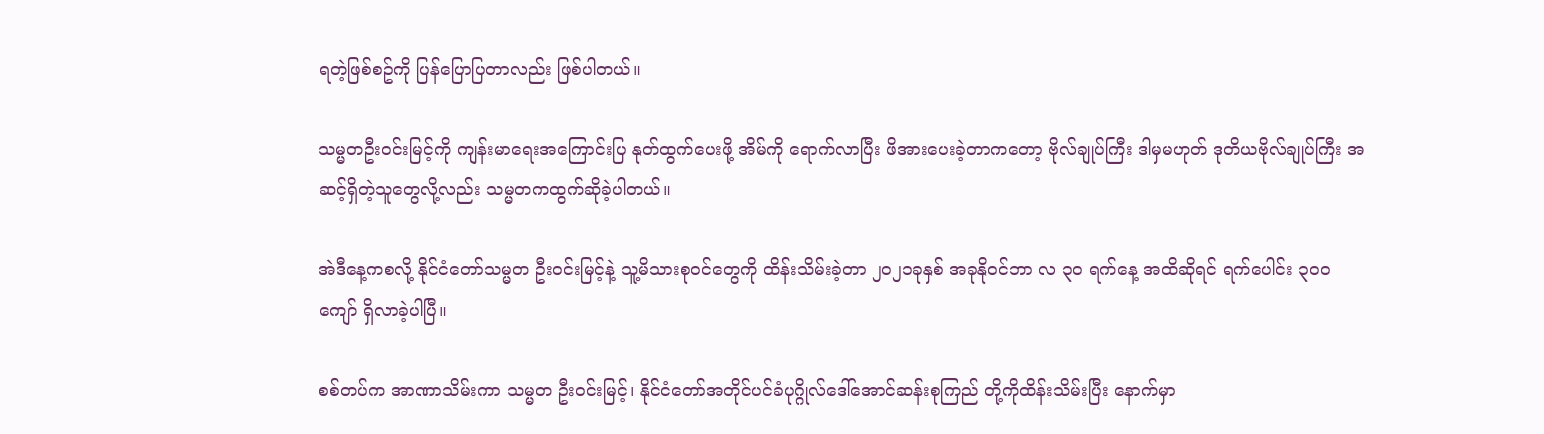ရတဲ့ဖြစ်စဥ်ကို ပြန်ပြောပြတာလည်း ဖြစ်ပါတယ်။

သမ္မတဦးဝင်းမြင့်ကို ကျန်းမာရေးအကြောင်းပြ နုတ်ထွက်ပေးဖို့ အိမ်ကို ရောက်လာပြီး ဖိအားပေးခဲ့တာကတော့ ဗိုလ်ချုပ်ကြီး ဒါမှမဟုတ် ဒုတိယဗိုလ်ချုပ်ကြီး အဆင့်ရှိတဲ့သူတွေလို့လည်း သမ္မတကထွက်ဆိုခဲ့ပါတယ်။

အဲဒီနေ့ကစလို့ နိုင်ငံတော်သမ္မတ ဦးဝင်းမြင့်နဲ့ သူ့မိသားစုဝင်တွေကို ထိန်းသိမ်းခဲ့တာ ၂၀၂၁ခုနှစ် အခုနိုဝင်ဘာ လ ၃၀ ရက်နေ့ အထိဆိုရင် ရက်ပေါင်း ၃၀၀ ကျော် ရှိလာခဲ့ပါပြီ။

စစ်တပ်က အာဏာသိမ်းကာ သမ္မတ ဦးဝင်းမြင့်၊ နိုင်ငံတော်အတိုင်ပင်ခံပုဂ္ဂိုလ်ဒေါ်အောင်ဆန်းစုကြည် တို့ကိုထိန်းသိမ်းပြီး နောက်မှာ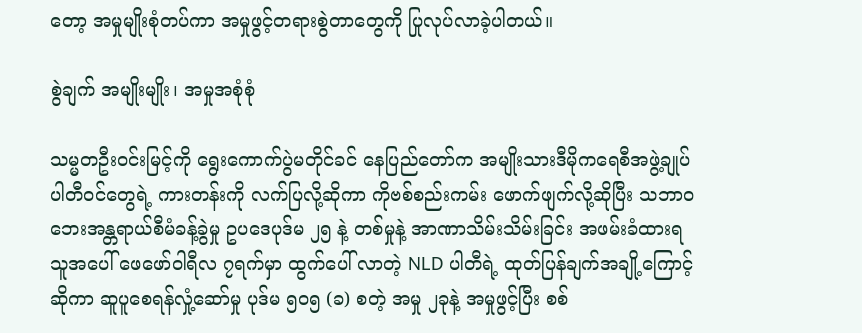တော့ အမှုမျိုးစုံတပ်ကာ အမှုဖွင့်တရားစွဲတာတွေကို ပြုလုပ်လာခဲ့ပါတယ်။

စွဲချက် အမျိုးမျိုး၊ အမှုအစုံစုံ

သမ္မတဦးဝင်းမြင့်ကို ရွေးကောက်ပွဲမတိုင်ခင် နေပြည်တော်က အမျိုးသားဒီမိုကရေစီအဖွဲ့ချုပ် ပါတီဝင်တွေရဲ့ ကားတန်းကို လက်ပြလို့ဆိုကာ ကိုဗစ်စည်းကမ်း ဖောက်ဖျက်လို့ဆိုပြီး သဘာဝဘေးအန္တရာယ်စီမံခန့်ခွဲမှု ဥပဒေပုဒ်မ ၂၅ နဲ့ တစ်မှုနဲ့ အာဏာသိမ်းသိမ်းခြင်း အဖမ်းခံထားရသူအပေါ် ဖေဖော်ဝါရီလ ၇ရက်မှာ ထွက်ပေါ် လာတဲ့ NLD ပါတီရဲ့ ထုတ်ပြန်ချက်အချို့ကြောင့်ဆိုကာ ဆူပူစေရန်လှုံ့ဆော်မှု ပုဒ်မ ၅၀၅ (ခ) စတဲ့ အမှု ၂ခုနဲ့ အမှုဖွင့်ပြီး စစ်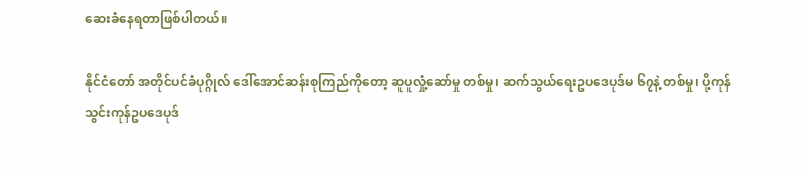ဆေးခံနေရတာဖြစ်ပါတယ်။

နိုင်ငံတော် အတိုင်ပင်ခံပုဂ္ဂိုလ် ဒေါ်အောင်ဆန်းစုကြည်ကိုတော့ ဆူပူလှုံ့ဆော်မှု တစ်မှု၊ ဆက်သွယ်ရေးဥပဒေပုဒ်မ ၆၇နဲ့ တစ်မှု၊ ပို့ကုန်သွင်းကုန်ဥပဒေပုဒ်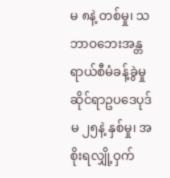မ ၈နဲ့ တစ်မှု၊ သဘာဝဘေးအန္တရာယ်စီမံခန့်ခွဲမှုဆိုင်ရာဥပဒေပုဒ်မ ၂၅နဲ့ နှစ်မှု၊ အစိုးရလျှို့ဝှက်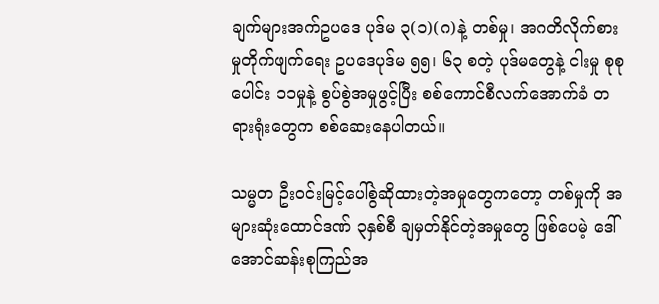ချက်များအက်ဥပဒေ ပုဒ်မ ၃(၁)(ဂ)နဲ့ တစ်မှု၊ အဂတိလိုက်စားမှုတိုက်ဖျက်ရေး ဥပဒေပုဒ်မ ၅၅၊ ၆၃ စတဲ့ ပုဒ်မတွေနဲ့ ငါးမှု စုစုပေါင်း ၁၁မှုနဲ့ စွပ်စွဲအမှုဖွင့်ပြီး စစ်ကောင်စီလက်အောက်ခံ တရားရုံးတွေက စစ်ဆေးနေပါတယ်။

သမ္မတ ဦးဝင်းမြင့်ပေါ်စွဲဆိုထားတဲ့အမှုတွေကတော့ တစ်မှုကို အများဆုံးထောင်ဒဏ် ၃နှစ်စီ ချမှတ်နိုင်တဲ့အမှုတွေ ဖြစ်ပေမဲ့ ဒေါ်အောင်ဆန်းစုကြည်အ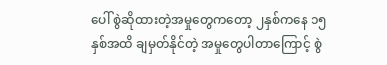ပေါ် စွဲဆိုထားတဲ့အမှုတွေကတော့ ၂နှစ်ကနေ ၁၅နှစ်အထိ ချမှတ်နိုင်တဲ့ အမှုတွေပါတာကြောင့် စွဲ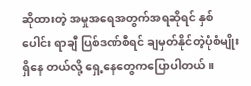ဆိုထားတဲ့ အမှုအရေအတွက်အရဆိုရင် နှစ်ပေါင်း ရာချီ ပြစ်ဒဏ်စီရင် ချမှတ်နိုင်တဲ့ပုံစံမျိုးရှိနေ တယ်လို့ ရှေ့နေတွေကပြောပါတယ်။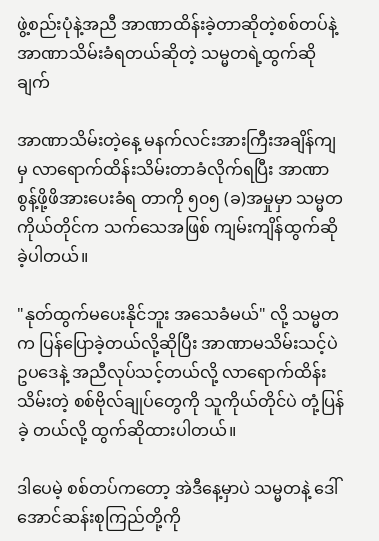ဖွဲ့စည်းပုံနဲ့အညီ အာဏာထိန်းခဲ့တာဆိုတဲ့စစ်တပ်နဲ့ အာဏာသိမ်းခံရတယ်ဆိုတဲ့ သမ္မတရဲ့ထွက်ဆိုချက်

အာဏာသိမ်းတဲ့နေ့ မနက်လင်းအားကြီးအချိန်ကျမှ လာရောက်ထိန်းသိမ်းတာခံလိုက်ရပြီး အာဏာစွန့်ဖို့ဖိအားပေးခံရ တာကို ၅၀၅ (ခ)အမှုမှာ သမ္မတကိုယ်တိုင်က သက်သေအဖြစ် ကျမ်းကျိန်ထွက်ဆိုခဲ့ပါတယ်။

"နုတ်ထွက်မပေးနိုင်ဘူး အသေခံမယ်" လို့ သမ္မတက ပြန်ပြောခဲ့တယ်လို့ဆိုပြီး အာဏာမသိမ်းသင့်ပဲ ဥပဒေနဲ့ အညီလုပ်သင့်တယ်လို့ လာရောက်ထိန်းသိမ်းတဲ့ စစ်ဗိုလ်ချုပ်တွေကို သူကိုယ်တိုင်ပဲ တုံ့ပြန်ခဲ့ တယ်လို့ ထွက်ဆိုထားပါတယ်။

ဒါပေမဲ့ စစ်တပ်ကတော့ အဲဒီနေ့မှာပဲ သမ္မတနဲ့ ဒေါ်အောင်ဆန်းစုကြည်တို့ကို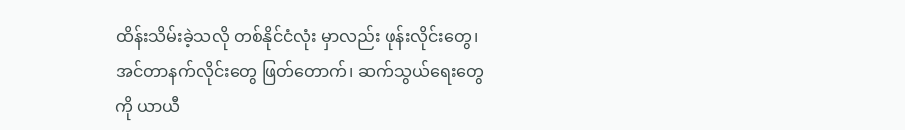ထိန်းသိမ်းခဲ့သလို တစ်နိုင်ငံလုံး မှာလည်း ဖုန်းလိုင်းတွေ၊ အင်တာနက်လိုင်းတွေ ဖြတ်တောက်၊ ဆက်သွယ်ရေးတွေကို ယာယီ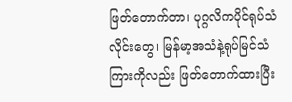ဖြတ်တောက်တာ၊ ပုဂ္ဂလိကပိုင်ရုပ်သံလိုင်းတွေ၊ မြန်မာ့အသံနဲ့ရုပ်မြင်သံကြားကိုလည်း ဖြတ်တောက်ထားပြီး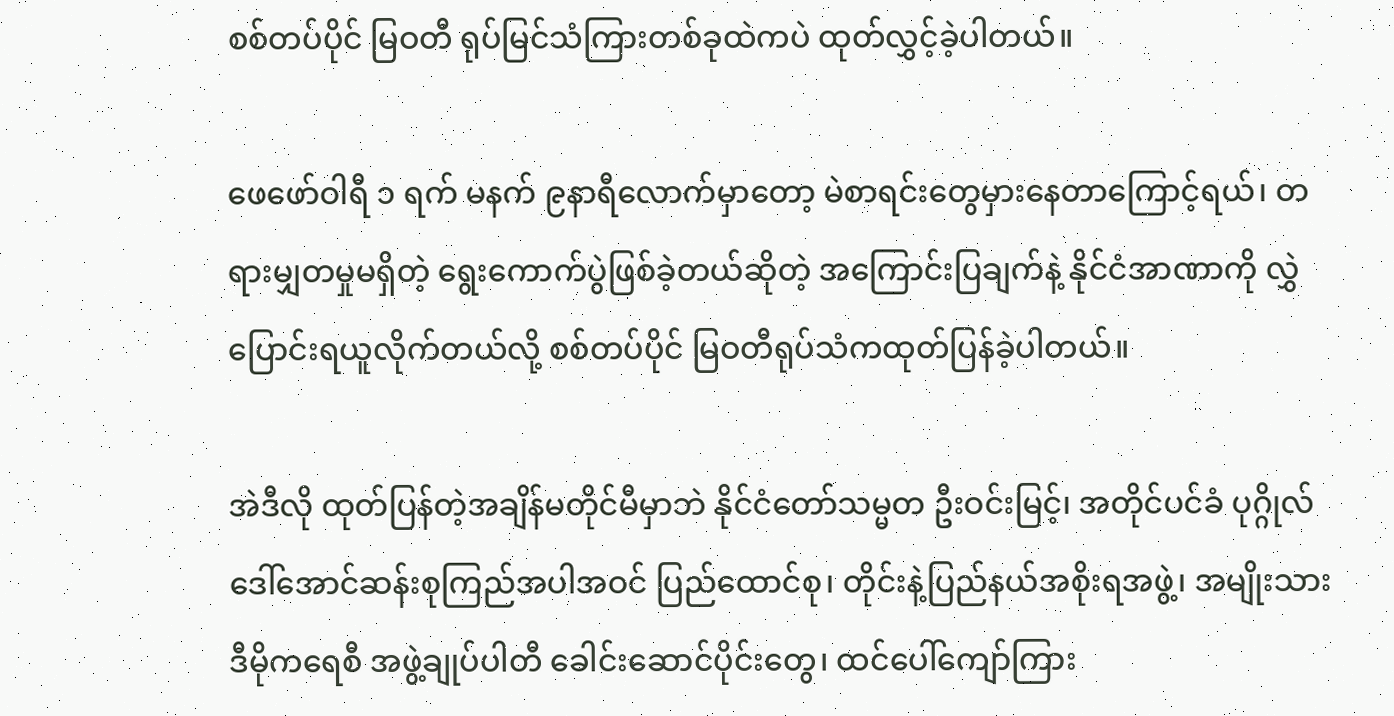စစ်တပ်ပိုင် မြဝတီ ရုပ်မြင်သံကြားတစ်ခုထဲကပဲ ထုတ်လွှင့်ခဲ့ပါတယ်။

ဖေဖော်ဝါရီ ၁ ရက် မနက် ၉နာရီလောက်မှာတော့ မဲစာရင်းတွေမှားနေတာကြောင့်ရယ်၊ တရားမျှတမှုမရှိတဲ့ ရွေးကောက်ပွဲဖြစ်ခဲ့တယ်ဆိုတဲ့ အကြောင်းပြချက်နဲ့ နိုင်ငံအာဏာကို လွှဲပြောင်းရယူလိုက်တယ်လို့ စစ်တပ်ပိုင် မြဝတီရုပ်သံကထုတ်ပြန်ခဲ့ပါတယ်။

အဲဒီလို ထုတ်ပြန်တဲ့အချိန်မတိုင်မီမှာဘဲ နိုင်ငံတော်သမ္မတ ဦးဝင်းမြင့်၊ အတိုင်ပင်ခံ ပုဂ္ဂိုလ်ဒေါ်အောင်ဆန်းစုကြည်အပါအဝင် ပြည်ထောင်စု၊ တိုင်းနဲ့ပြည်နယ်အစိုးရအဖွဲ့၊ အမျိုးသားဒီမိုကရေစီ အဖွဲ့ချုပ်ပါတီ ခေါင်းဆောင်ပိုင်းတွေ၊ ထင်ပေါ်ကျော်ကြား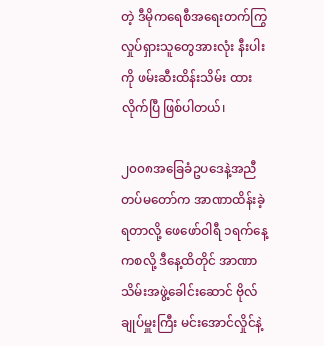တဲ့ ဒီမိုကရေစီအရေးတက်ကြွလှုပ်ရှားသူတွေအားလုံး နီးပါးကို ဖမ်းဆီးထိန်းသိမ်း ထားလိုက်ပြီ ဖြစ်ပါတယ်၊

၂၀၀၈အခြေခံဥပဒေနဲ့အညီ တပ်မတော်က အာဏာထိန်းခဲ့ရတာလို့ ဖေဖော်ဝါရီ ၁ရက်နေ့ကစလို့ ဒီနေ့ထိတိုင် အာဏာသိမ်းအဖွဲ့ခေါင်းဆောင် ဗိုလ်ချုပ်မှူးကြီး မင်းအောင်လှိုင်နဲ့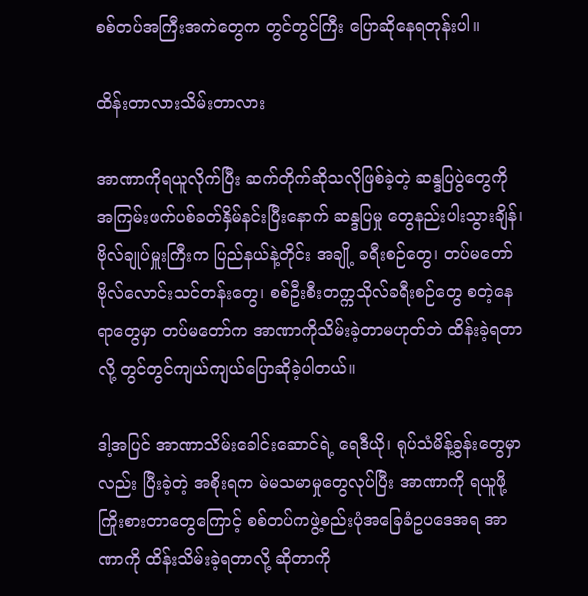စစ်တပ်အကြီးအကဲတွေက တွင်တွင်ကြီး ပြောဆိုနေရတုန်းပါ။

ထိန်းတာလားသိမ်းတာလား

အာဏာကိုရယူလိုက်ပြီး ဆက်တိုက်ဆိုသလိုဖြစ်ခဲ့တဲ့ ဆန္ဒပြပွဲတွေကို အကြမ်းဖက်ပစ်ခတ်နှိမ်နင်းပြီးနောက် ဆန္ဒပြမှု တွေနည်းပါးသွားချိန်၊ ဗိုလ်ချုပ်မှူးကြီးက ပြည်နယ်နဲ့တိုင်း အချို့ ခရီးစဉ်တွေ၊ တပ်မတော်ဗိုလ်လောင်းသင်တန်းတွေ၊ စစ်ဦးစီးတက္ကသိုလ်ခရီးစဉ်တွေ စတဲ့နေရာတွေမှာ တပ်မတော်က အာဏာကိုသိမ်းခဲ့တာမဟုတ်ဘဲ ထိန်းခဲ့ရတာလို့ တွင်တွင်ကျယ်ကျယ်ပြောဆိုခဲ့ပါတယ်။

ဒါ့အပြင် အာဏာသိမ်းခေါင်းဆောင်ရဲ့ ရေဒီယို၊ ရုပ်သံမိန့်ခွန်းတွေမှာလည်း ပြီးခဲ့တဲ့ အစိုးရက မဲမသမာမှုတွေလုပ်ပြီး အာဏာကို ရယူဖို့ ကြိုးစားတာတွေကြောင့် စစ်တပ်ကဖွဲ့စည်းပုံအခြေခံဥပဒေအရ အာဏာကို ထိန်းသိမ်းခဲ့ရတာလို့ ဆိုတာကို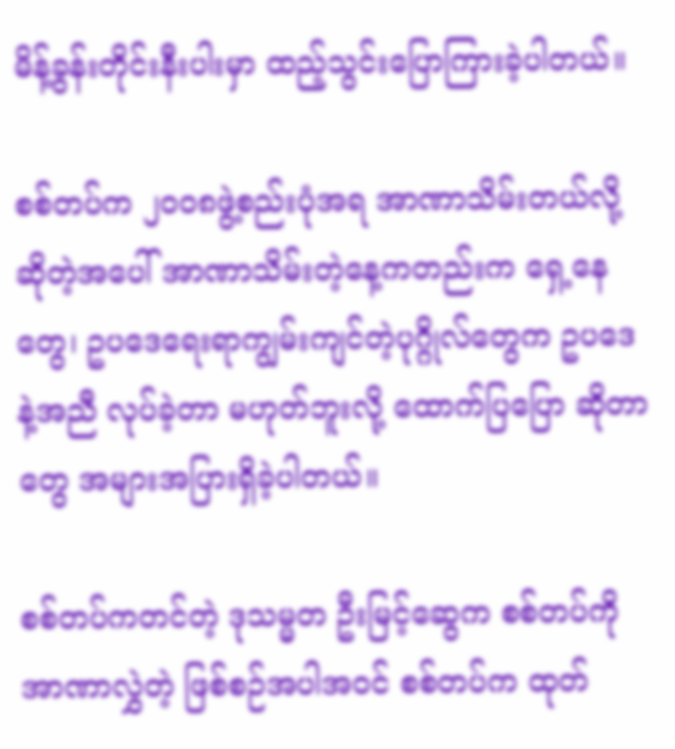မိန့်ခွန်းတိုင်းနီးပါးမှာ ထည့်သွင်းပြောကြားခဲ့ပါတယ်။

စစ်တပ်က ၂၀၀၈ဖွဲ့စည်းပုံအရ အာဏာသိမ်းတယ်လို့ ဆိုတဲ့အပေါ် အာဏာသိမ်းတဲ့နေ့ကတည်းက ရှေ့နေ တွေ၊ ဥပဒေရေးရာကျွမ်းကျင်တဲ့ပုဂ္ဂိုလ်တွေက ဥပဒေနဲ့အညီ လုပ်ခဲ့တာ မဟုတ်ဘူးလို့ ထောက်ပြပြော ဆိုတာတွေ အများအပြားရှိခဲ့ပါတယ်။

စစ်တပ်ကတင်တဲ့ ဒုသမ္မတ ဦးမြင့်ဆွေက စစ်တပ်ကိုအာဏာလွှဲတဲ့ ဖြစ်စဉ်အပါအဝင် စစ်တပ်က ထုတ်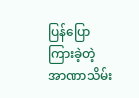ပြန်ပြောကြားခဲ့တဲ့ အာဏာသိမ်း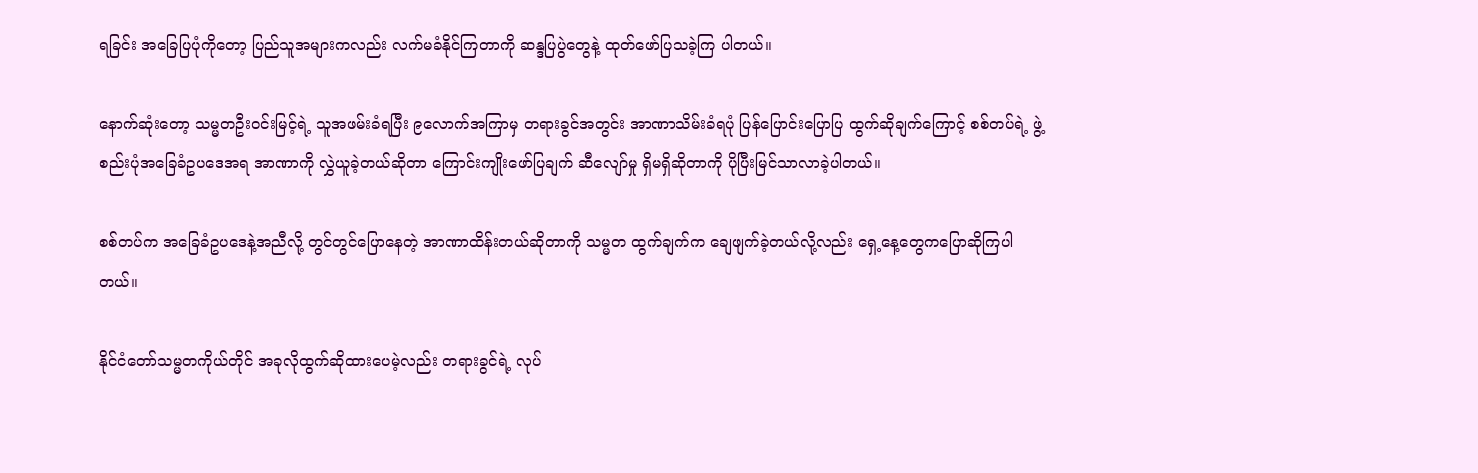ရခြင်း အခြေပြပုံကိုတော့ ပြည်သူအများကလည်း လက်မခံနိုင်ကြတာကို ဆန္ဒပြပွဲတွေနဲ့ ထုတ်ဖော်ပြသခဲ့ကြ ပါတယ်။

နောက်ဆုံးတော့ သမ္မတဦးဝင်းမြင့်ရဲ့ သူအဖမ်းခံရပြီး ၉လောက်အကြာမှ တရားခွင်အတွင်း အာဏာသိမ်းခံရပုံ ပြန်ပြောင်းပြောပြ ထွက်ဆိုချက်ကြောင့် စစ်တပ်ရဲ့ ဖွဲ့စည်းပုံအခြေခံဥပဒေအရ အာဏာကို လွှဲယူခဲ့တယ်ဆိုတာ ကြောင်းကျိုးဖော်ပြချက် ဆီလျော်မှု ရှိမရှိဆိုတာကို ပိုပြီးမြင်သာလာခဲ့ပါတယ်။

စစ်တပ်က အခြေခံဥပဒေနဲ့အညီလို့ တွင်တွင်ပြောနေတဲ့ အာဏာထိန်းတယ်ဆိုတာကို သမ္မတ ထွက်ချက်က ချေဖျက်ခဲ့တယ်လို့လည်း ရှေ့နေ့တွေကပြောဆိုကြပါတယ်။

နိုင်ငံတော်သမ္မတကိုယ်တိုင် အခုလိုထွက်ဆိုထားပေမဲ့လည်း တရားခွင်ရဲ့ လုပ်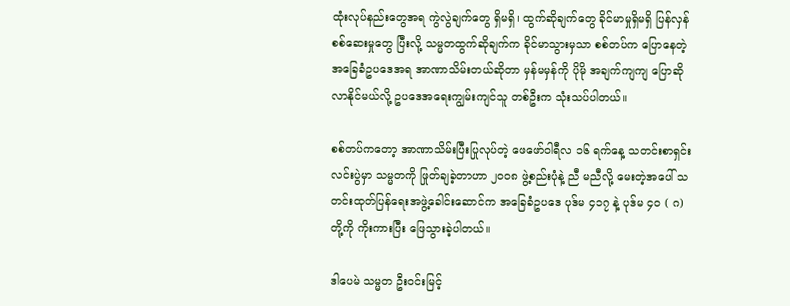ထုံးလုပ်နည်းတွေအရ ကွဲလွဲချက်တွေ ရှိမရှိ၊ ထွက်ဆိုချက်တွေ ခိုင်မာမှုရှိမရှိ ပြန်လှန်စစ်ဆေးမှုတွေ ပြီးလို့ သမ္မတထွက်ဆိုချက်က ခိုင်မာသွားမှသာ စစ်တပ်က ပြောနေတဲ့ အခြေခံဥပဒေအရ အာဏာသိမ်းတယ်ဆိုတာ မှန်မမှန်ကို ပိုမို အချက်ကျကျ ပြောဆိုလာနိုင်မယ်လို့ ဥပဒေအရေးကျွမ်းကျင်သူ တစ်ဦးက သုံးသပ်ပါတယ်။

စစ်တပ်ကတော့ အာဏာသိမ်းပြီးပြုလုပ်တဲ့ ဖေဖော်ဝါရီလ ၁၆ ရက်နေ့ သတင်းစာရှင်းလင်းပွဲမှာ သမ္မတကို ဖြုတ်ချခဲ့တာဟာ ၂၀၀၈ ဖွဲ့စည်းပုံနဲ့ ညီ မညီလို့ မေးတဲ့အပေါ် သတင်းထုတ်ပြန်ရေးအဖွဲ့ခေါင်းဆောင်က အခြေခံဥပဒေ ပုဒ်မ ၄၁၇ နဲ့ ပုဒ်မ ၄၀ ( ဂ) တို့ကို ကိုးကားပြီး ဖြေသွားခဲ့ပါတယ်။

ဒါပေမဲ သမ္မတ ဦးဝင်းမြင့်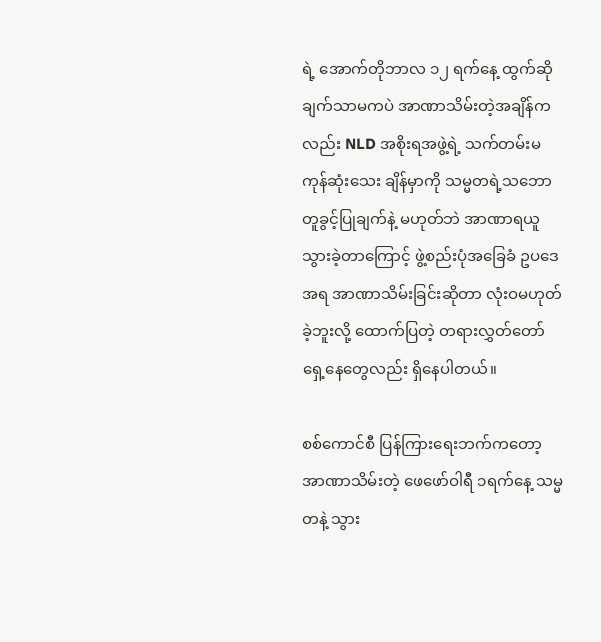ရဲ့ အောက်တိုဘာလ ၁၂ ရက်နေ့ ထွက်ဆိုချက်သာမကပဲ အာဏာသိမ်းတဲ့အချိန်ကလည်း NLD အစိုးရအဖွဲ့ရဲ့ သက်တမ်းမကုန်ဆုံးသေး ချိန်မှာကို သမ္မတရဲ့သဘောတူခွင့်ပြုချက်နဲ့ မဟုတ်ဘဲ အာဏာရယူသွားခဲ့တာကြောင့် ဖွဲ့စည်းပုံအခြေခံ ဥပဒေအရ အာဏာသိမ်းခြင်းဆိုတာ လုံးဝမဟုတ်ခဲ့ဘူးလို့ ထောက်ပြတဲ့ တရားလွှတ်တော်ရှေ့နေတွေလည်း ရှိနေပါတယ်။

စစ်ကောင်စီ ပြန်ကြားရေးဘက်ကတော့ အာဏာသိမ်းတဲ့ ဖေဖော်ဝါရီ ၁ရက်နေ့ သမ္မတနဲ့ သွား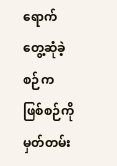ရောက်တွေ့ဆုံခဲ့စဉ်က ဖြစ်စဉ်ကို မှတ်တမ်း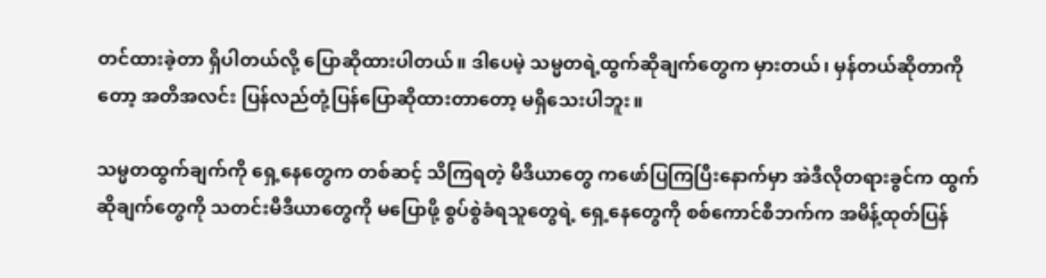တင်ထားခဲ့တာ ရှိပါတယ်လို့ ပြောဆိုထားပါတယ်။ ဒါပေမဲ့ သမ္မတရဲ့ထွက်ဆိုချက်တွေက မှားတယ်၊ မှန်တယ်ဆိုတာကိုတော့ အတိအလင်း ပြန်လည်တုံ့ပြန်ပြောဆိုထားတာတော့ မရှိသေးပါဘူး။

သမ္မတထွက်ချက်ကို ရှေ့နေတွေက တစ်ဆင့် သိကြရတဲ့ မီဒီယာတွေ ကဖော်ပြကြပြီးနောက်မှာ အဲဒီလိုတရားခွင်က ထွက်ဆိုချက်တွေကို သတင်းမီဒီယာတွေကို မပြောဖို့ စွပ်စွဲခံရသူတွေရဲ့ ရှေ့နေတွေကို စစ်ကောင်စီဘက်က အမိန့်ထုတ်ပြန်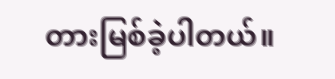တားမြစ်ခဲ့ပါတယ်။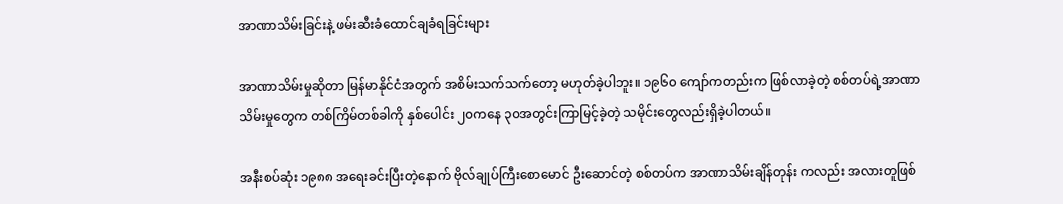အာဏာသိမ်းခြင်းနဲ့ ဖမ်းဆီးခံထောင်ချခံရခြင်းများ

အာဏာသိမ်းမှုဆိုတာ မြန်မာနိုင်ငံအတွက် အစိမ်းသက်သက်တော့ မဟုတ်ခဲ့ပါဘူး။ ၁၉၆၀ ကျော်ကတည်းက ဖြစ်လာခဲ့တဲ့ စစ်တပ်ရဲ့အာဏာသိမ်းမှုတွေက တစ်ကြိမ်တစ်ခါကို နှစ်ပေါင်း ၂၀ကနေ ၃၀အတွင်းကြာမြင့်ခဲ့တဲ့ သမိုင်းတွေလည်းရှိခဲ့ပါတယ်။

အနီးစပ်ဆုံး ၁၉၈၈ အရေးခင်းပြီးတဲ့နောက် ဗိုလ်ချုပ်ကြီးစောမောင် ဦးဆောင်တဲ့ စစ်တပ်က အာဏာသိမ်းချိန်တုန်း ကလည်း အလားတူဖြစ်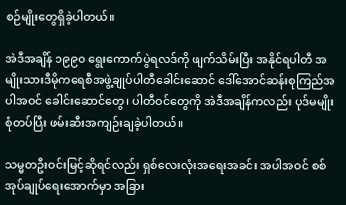စဉ်မျိုးတွေရှိခဲ့ပါတယ်။

အဲဒီအချိန် ၁၉၉၀ ရွေးကောက်ပွဲရလဒ်ကို ဖျက်သိမ်းပြီး အနိုင်ရပါတီ အမျိုးသားဒီမိုကရေစီအဖွဲ့ချုပ်ပါတီခေါင်းဆောင် ဒေါ်အောင်ဆန်းစုကြည်အပါအဝင် ခေါင်းဆောင်တွေ၊ ပါတီဝင်တွေကို အဲဒီအချိန်ကလည်း ပုဒ်မမျိုးစုံတပ်ပြီး ဖမ်းဆီးအကျဉ်းချခဲ့ပါတယ်။

သမ္မတဦးဝင်းမြင့်ဆိုရင်လည်း ရှစ်လေးလုံးအရေးအခင်း အပါအဝင် စစ်အုပ်ချုပ်ရေးအောက်မှာ အခြား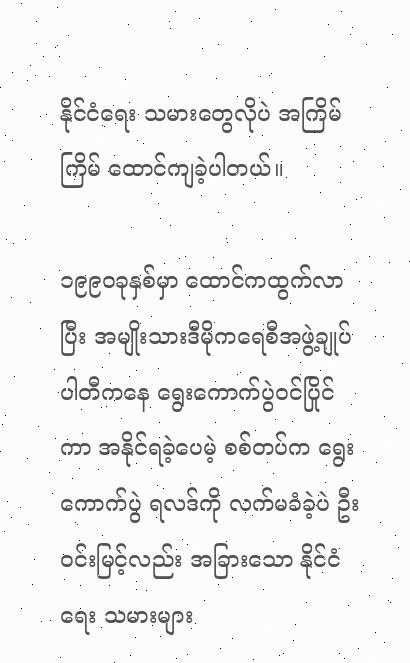နိုင်ငံရေး သမားတွေလိုပဲ အကြိမ်ကြိမ် ထောင်ကျခဲ့ပါတယ်။

၁၉၉၀ခုနှစ်မှာ ထောင်ကထွက်လာပြီး အမျိုးသားဒီမိုကရေစီအဖွဲ့ချုပ်ပါတီကနေ ရွေးကောက်ပွဲဝင်ပြိုင်ကာ အနိုင်ရခဲ့ပေမဲ့ စစ်တပ်က ရွေးကောက်ပွဲ ရလဒ်ကို လက်မခံခဲ့ပဲ ဦးဝင်းမြင့်လည်း အခြားသော နိုင်ငံရေး သမားများ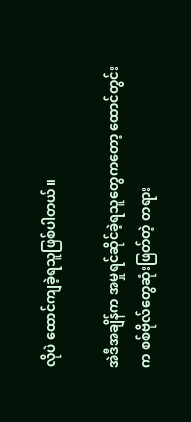လိုပဲ ထောင်ကျခဲ့ရသူဖြစ်ပါတယ်။

အဲဒီအချိန်က အမှုရင်ဆိုင်ခဲ့ရသူတွေကတော့ ထောင်တွင်းက စစ်ဗိုလ်တွေဆုံးဖြတ်တဲ့ တရား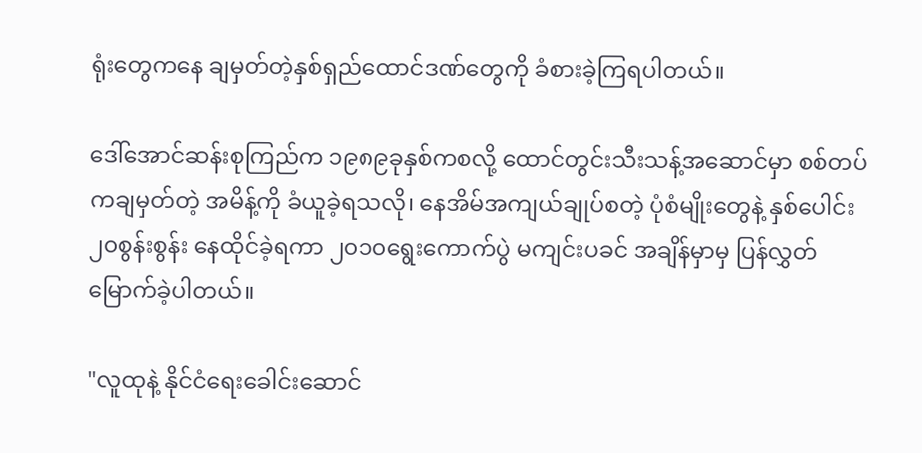ရုံးတွေကနေ ချမှတ်တဲ့နှစ်ရှည်ထောင်ဒဏ်တွေကို ခံစားခဲ့ကြရပါတယ်။

ဒေါ်အောင်ဆန်းစုကြည်က ၁၉၈၉ခုနှစ်ကစလို့ ထောင်တွင်းသီးသန့်အဆောင်မှာ စစ်တပ်ကချမှတ်တဲ့ အမိန့်ကို ခံယူခဲ့ရသလို၊ နေအိမ်အကျယ်ချုပ်စတဲ့ ပုံစံမျိုးတွေနဲ့ နှစ်ပေါင်း ၂၀စွန်းစွန်း နေထိုင်ခဲ့ရကာ ၂၀၁၀ရွေးကောက်ပွဲ မကျင်းပခင် အချိန်မှာမှ ပြန်လွှတ်မြောက်ခဲ့ပါတယ်။

"လူထုနဲ့ နိုင်ငံရေးခေါင်းဆောင်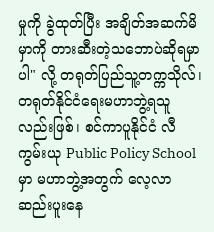မှုကို ခွဲထုတ်ပြီး အချိတ်အဆက်မိမှာကို တားဆီးတဲ့သဘောပဲဆိုရမှာပါ" လို့ တရုတ်ပြည်သူ့တက္ကသိုလ်၊ တရုတ်နိုင်ငံရေးမဟာဘွဲ့ရသူ လည်းဖြစ်၊ စင်ကာပူနိုင်ငံ လီကွမ်းယု Public Policy School မှာ မဟာဘွဲ့အတွက် လေ့လာဆည်းပူးနေ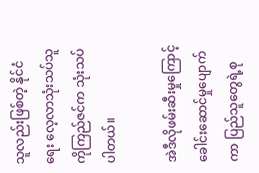သူလည်းဖြစ်တဲ့ နိုင်ငံရေး လေ့လာသုံးသပ်သူ ကိုကြည်ဇင်က သုံးသပ်ပါတယ်။

အဲဒီလိုဖမ်းဆီးမှုကြောင့် ခေါင်းဆောင်မှုပျောက်ကာ ပြည်သူတွေရဲ့စု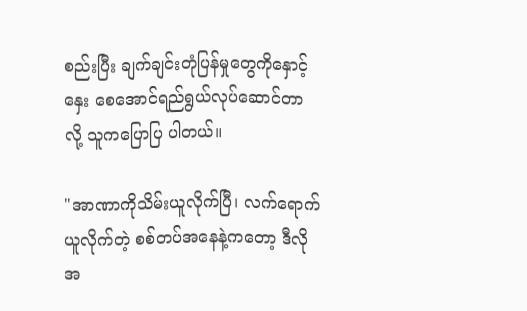စည်းပြီး ချက်ချင်းတုံပြန်မှုတွေကိုနှောင့်နှေး စေအောင်ရည်ရွယ်လုပ်ဆောင်တာလို့ သူကပြောပြ ပါတယ်။

"အာဏာကိုသိမ်းယူလိုက်ပြီ၊ လက်ရောက်ယူလိုက်တဲ့ စစ်တပ်အနေနဲ့ကတော့ ဒီလိုအ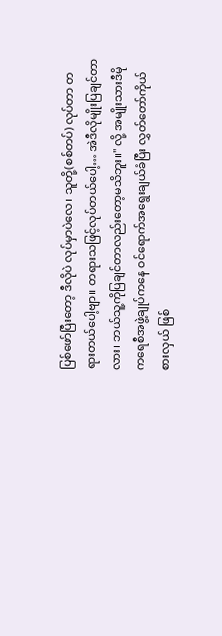ပြစ်ဖော်ပြီးတော့ ဒီလိုပဲ လုပ်မှာပဲလေ၊ သူတို့(စစ်တပ်) လုပ်တာ တရားတယ်ပေါ့ဗျာ။ တရားသဖြင့်လုပ်တယ်ပေါ့… အဲဒီလိုမျိုးပြချင်တာ လား၊ ဘယ်သူ့ကိုပြချင်တာလည်းတော့မသိဘူး။" လို့ အမျိုးသားဒီမိုကရေစီအဖွဲ့ချုပ်ကနေ ဝင်ရောက်အရွေးချယ်ခံပြီး လွှတ်တော်ကိုယ်စားလှယ် ဖြစ်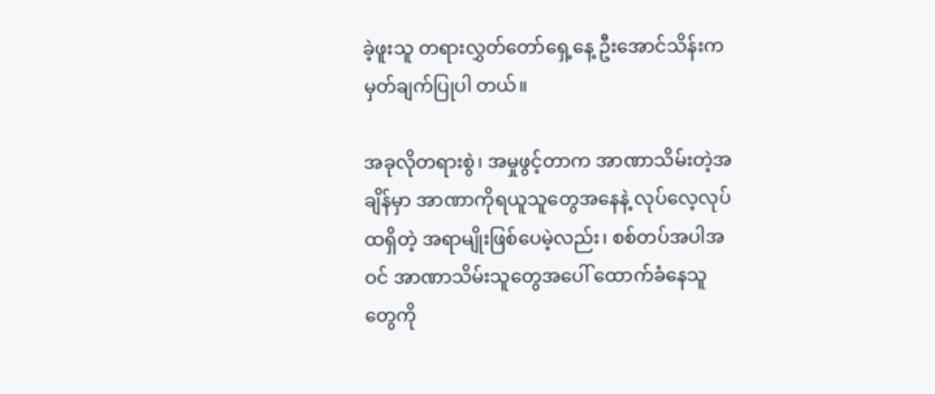ခဲ့ဖူးသူ တရားလွှတ်တော်ရှေ့နေ့ ဦးအောင်သိန်းက မှတ်ချက်ပြုပါ တယ်။

အခုလိုတရားစွဲ၊ အမှုဖွင့်တာက အာဏာသိမ်းတဲ့အချိန်မှာ အာဏာကိုရယူသူတွေအနေနဲ့ လုပ်လေ့လုပ်ထရှိတဲ့ အရာမျိုးဖြစ်ပေမဲ့လည်း၊ စစ်တပ်အပါအဝင် အာဏာသိမ်းသူတွေအပေါ် ထောက်ခံနေသူတွေကို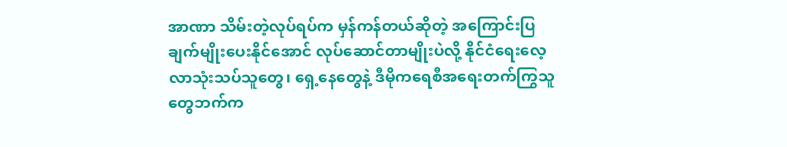အာဏာ သိမ်းတဲ့လုပ်ရပ်က မှန်ကန်တယ်ဆိုတဲ့ အကြောင်းပြချက်မျိုးပေးနိုင်အောင် လုပ်ဆောင်တာမျိုးပဲလို့ နိုင်ငံရေးလေ့ လာသုံးသပ်သူတွေ၊ ရှေ့နေတွေနဲ့ ဒီမိုကရေစီအရေးတက်ကြွသူတွေဘက်က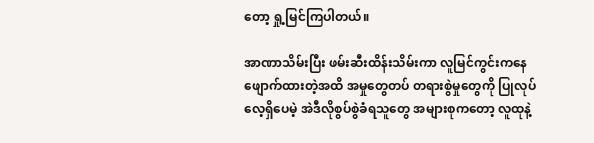တော့ ရှု့မြင်ကြပါတယ်။

အာဏာသိမ်းပြီး ဖမ်းဆီးထိန်းသိမ်းကာ လူမြင်ကွင်းကနေ ဖျောက်ထားတဲ့အထိ အမှုတွေတပ် တရားစွဲမှုတွေကို ပြုလုပ်လေ့ရှိပေမဲ့ အဲဒီလိုစွပ်စွဲခံရသူတွေ အများစုကတော့ လူထုနဲ့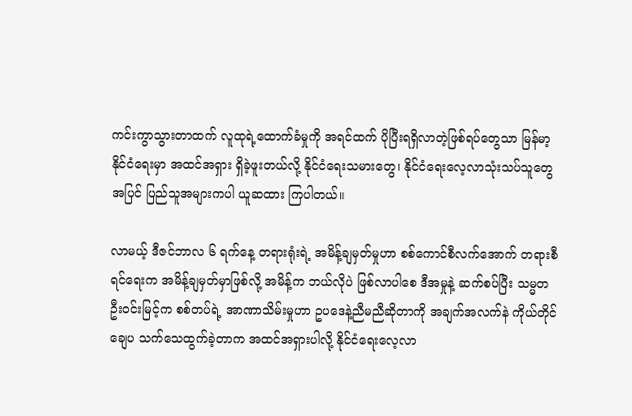ကင်းကွာသွားတာထက် လူထုရဲ့ထောက်ခံမှုကို အရင်ထက် ပိုပြီးရရှိလာတဲ့ဖြစ်ရပ်တွေသာ မြန်မာ့နိုင်ငံရေးမှာ အထင်အရှား ရှိခဲ့ဖူးတယ်လို့ နိုင်ငံရေးသမားတွေ၊ နိုင်ငံရေးလေ့လာသုံးသပ်သူတွေအပြင် ပြည်သူအများကပါ ယူဆထား ကြပါတယ်။

လာမယ့် ဒီဇင်ဘာလ ၆ ရက်နေ့ တရားရုံးရဲ့ အမိန့်ချမှတ်မှုဟာ စစ်ကောင်စီလက်အောက် တရားစီရင်ရေးက အမိန့်ချမှတ်မှာဖြစ်လို့ အမိန့်က ဘယ်လိုပဲ ဖြစ်လာပါစေ ဒီအမှုနဲ့ ဆက်စပ်ပြီး သမ္မတဦးဝင်းမြင့်က စစ်တပ်ရဲ့ အာဏာသိမ်းမှုဟာ ဥပဒေနဲ့ညီမညီဆိုတာကို အချက်အလက်နဲ ကိုယ်တိုင်ချေပ သက်သေထွက်ခဲ့တာက အထင်အရှားပါလို့ နိုင်ငံရေးလေ့လာ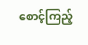စောင့်ကြည့်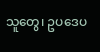သူတွေ၊ ဥပဒေပ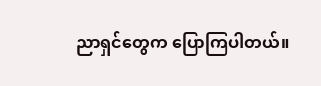ညာရှင်တွေက ပြောကြပါတယ်။